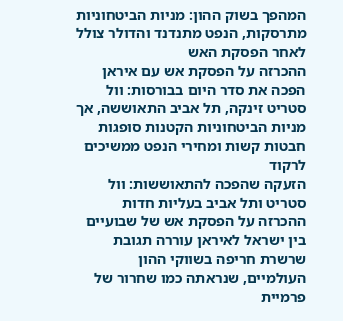המהפך בשוק ההון: מניות הביטחוניות מתרסקות, הנפט מתנדנד והדולר צולל לאחר הפסקת האש
ההכרזה על הפסקת אש עם איראן הפכה את סדר היום בבורסות: וול סטריט זינקה, תל אביב התאוששה, אך מניות הביטחוניות הקטנות סופגות חבטות קשות ומחירי הנפט ממשיכים לרקוד
הזעקה שהפכה להתאוששות: וול סטריט ותל אביב בעליות חדות
ההכרזה על הפסקת אש של שבועיים בין ישראל לאיראן עוררה תגובת שרשרת חריפה בשווקי ההון העולמיים, שנראתה כמו שחרור של פרמיית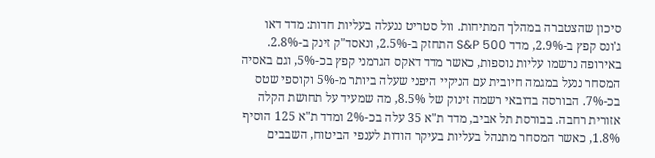סיכון שהצטברה במהלך המתיחות. וול סטריט ננעלה בעליות חדות: מדד דאו ג'ונס קפץ ב-2.9%, מדד S&P 500 התחזק ב-2.5%, ונאסד"ק זינק ב-2.8%. באירופה נרשמו עליות נוספות, כאשר מדד דאקס הגרמני קפץ בכ-5%, וגם באסיה המסחר ננעל במגמה חיובית עם הניקיי היפני שעלה ביותר מ-5% וקוספי שטס בכ-7%. הבורסה בדובאי רשמה זינוק של 8.5%, מה שמעיד על תחושת הקלה אזורית רחבה. בבורסת תל אביב, מדד ת"א 35 עלה בכ-2% ומדד ת"א 125 הוסיף 1.8%, כאשר המסחר מתנהל בעליות בעיקר הודות לענפי הביטוח, השבבים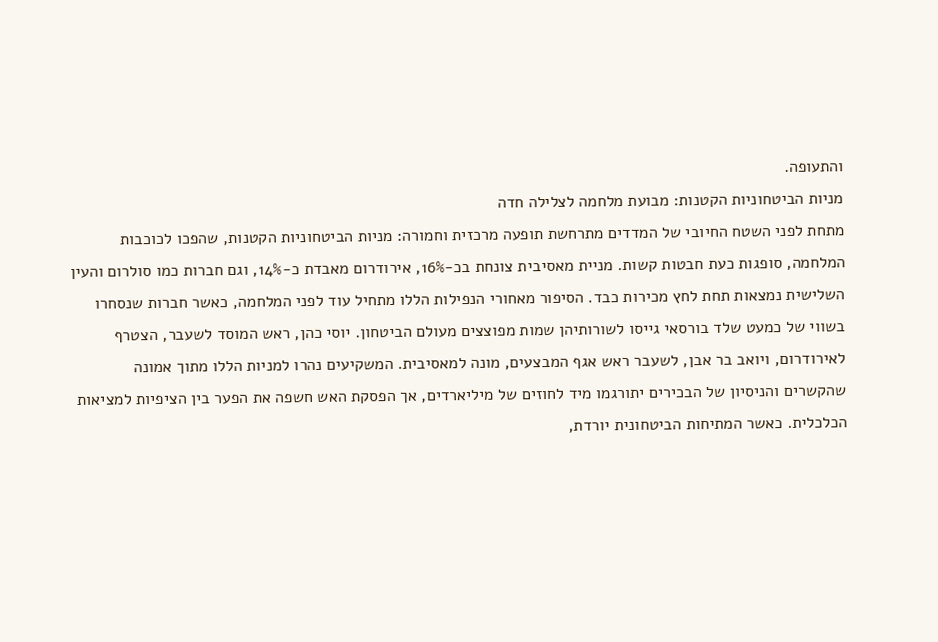והתעופה.
מניות הביטחוניות הקטנות: מבועת מלחמה לצלילה חדה
מתחת לפני השטח החיובי של המדדים מתרחשת תופעה מרכזית וחמורה: מניות הביטחוניות הקטנות, שהפכו לכוכבות המלחמה, סופגות כעת חבטות קשות. מניית מאסיבית צונחת בכ-16%, אירודרום מאבדת כ-14%, וגם חברות כמו סולרום והעין השלישית נמצאות תחת לחץ מכירות כבד. הסיפור מאחורי הנפילות הללו מתחיל עוד לפני המלחמה, כאשר חברות שנסחרו בשווי של כמעט שלד בורסאי גייסו לשורותיהן שמות מפוצצים מעולם הביטחון. יוסי כהן, ראש המוסד לשעבר, הצטרף לאירודרום, ויואב בר אבן, לשעבר ראש אגף המבצעים, מונה למאסיבית. המשקיעים נהרו למניות הללו מתוך אמונה שהקשרים והניסיון של הבכירים יתורגמו מיד לחוזים של מיליארדים, אך הפסקת האש חשפה את הפער בין הציפיות למציאות הכלכלית. כאשר המתיחות הביטחונית יורדת,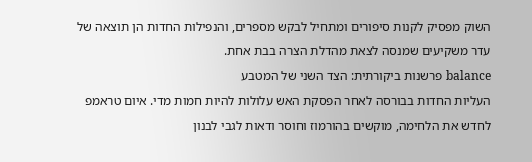השוק מפסיק לקנות סיפורים ומתחיל לבקש מספרים, והנפילות החדות הן תוצאה של עדר משקיעים שמנסה לצאת מהדלת הצרה בבת אחת.
balance פרשנות ביקורתית: הצד השני של המטבע
העליות החדות בבורסה לאחר הפסקת האש עלולות להיות חמות מדי. איום טראמפ לחדש את הלחימה, מוקשים בהורמוז וחוסר ודאות לגבי לבנון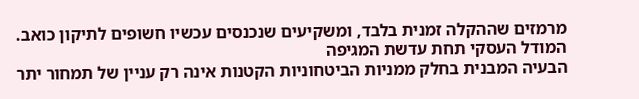מרמזים שההקלה זמנית בלבד, ומשקיעים שנכנסים עכשיו חשופים לתיקון כואב.
המודל העסקי תחת עדשת המגיפה
הבעיה המבנית בחלק ממניות הביטחוניות הקטנות אינה רק עניין של תמחור יתר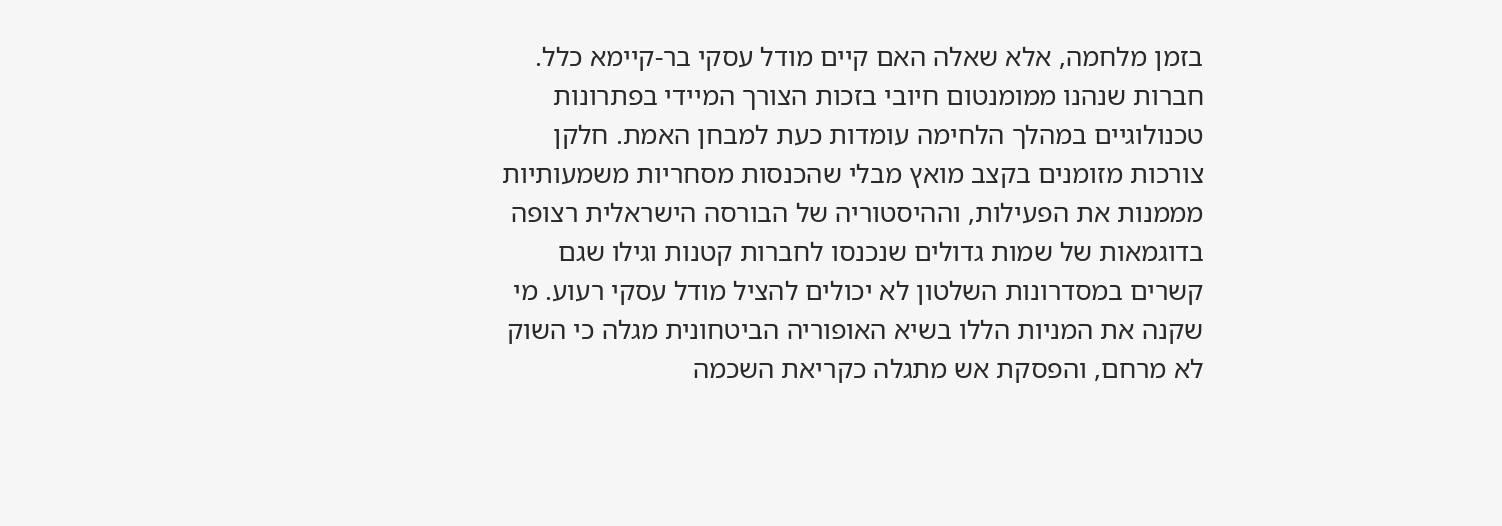בזמן מלחמה, אלא שאלה האם קיים מודל עסקי בר-קיימא כלל. חברות שנהנו ממומנטום חיובי בזכות הצורך המיידי בפתרונות טכנולוגיים במהלך הלחימה עומדות כעת למבחן האמת. חלקן צורכות מזומנים בקצב מואץ מבלי שהכנסות מסחריות משמעותיות מממנות את הפעילות, וההיסטוריה של הבורסה הישראלית רצופה בדוגמאות של שמות גדולים שנכנסו לחברות קטנות וגילו שגם קשרים במסדרונות השלטון לא יכולים להציל מודל עסקי רעוע. מי שקנה את המניות הללו בשיא האופוריה הביטחונית מגלה כי השוק לא מרחם, והפסקת אש מתגלה כקריאת השכמה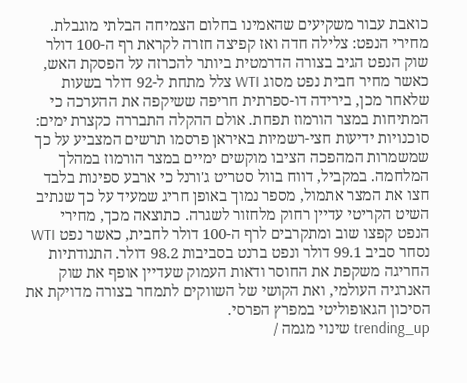כואבת עבור משקיעים שהאמינו בחלום הצמיחה הבלתי מוגבלת.
מחירי הנפט: צלילה חדה ואז קפיצה חזרה לקראת רף ה-100 דולר
שוק הנפט הגיב בצורה הדרמטית ביותר להכרזה על הפסקת האש, כאשר מחיר חבית נפט מסוג WTI צלל מתחת ל-92 דולר בשעות שלאחר מכן, בירידה דו-ספרתית חריפה ששיקפה את ההערכה כי המתיחות במצר הורמוז תפחת. אולם ההקלה התבררה כקצרת ימים: סוכנויות ידיעות חצי-רשמיות באיראן פרסמו תרשים המצביע על כך שמשמרות המהפכה הציבו מוקשים ימיים במצר הורמוז במהלך המלחמה. במקביל, דווח בוול סטריט ג'ורנל כי ארבע ספינות בלבד חצו את המצר אתמול, מספר נמוך באופן חריג שמעיד על כך שנתיב השיט הקריטי עדיין רחוק מלחזור לשגרה. כתוצאה מכך, מחירי הנפט קפצו שוב ומתקרבים לרף ה-100 דולר לחבית, כאשר נפט WTI נסחר סביב 99.1 דולר ונפט ברנט בסביבות 98.2 דולר. התנודתיות החריגה משקפת את החוסר ודאות העמוק שעדיין אופף את שוק האנרגיה העולמי, ואת הקושי של השווקים לתמחר בצורה מדויקת את הסיכון הגאופוליטי במפרץ הפרסי.
trending_up שינוי מגמה /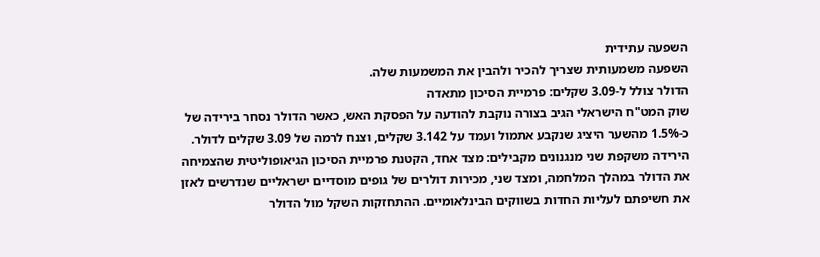השפעה עתידית
השפעה משמעותית שצריך להכיר ולהבין את המשמעות שלה.
הדולר צולל ל-3.09 שקלים: פרמיית הסיכון מתאדה
שוק המט"ח הישראלי הגיב בצורה נוקבת להודעה על הפסקת האש, כאשר הדולר נסחר בירידה של כ-1.5% מהשער היציג שנקבע אתמול ועמד על 3.142 שקלים, וצנח לרמה של 3.09 שקלים לדולר. הירידה משקפת שני מנגנונים מקבילים: מצד אחד, הקטנת פרמיית הסיכון הגיאופוליטית שהצמיחה את הדולר במהלך המלחמה, ומצד שני, מכירות דולרים של גופים מוסדיים ישראליים שנדרשים לאזן את חשיפתם לעליות החדות בשווקים הבינלאומיים. ההתחזקות השקל מול הדולר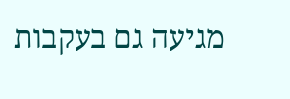מגיעה גם בעקבות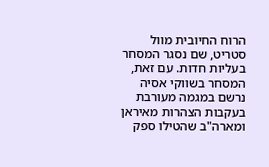הרוח החיובית מוול סטריט, שם נסגר המסחר בעליות חדות. עם זאת, המסחר בשווקי אסיה נרשם במגמה מעורבת בעקבות הצהרות מאיראן ומארה"ב שהטילו ספק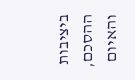ביציבות ההסכם, והאיום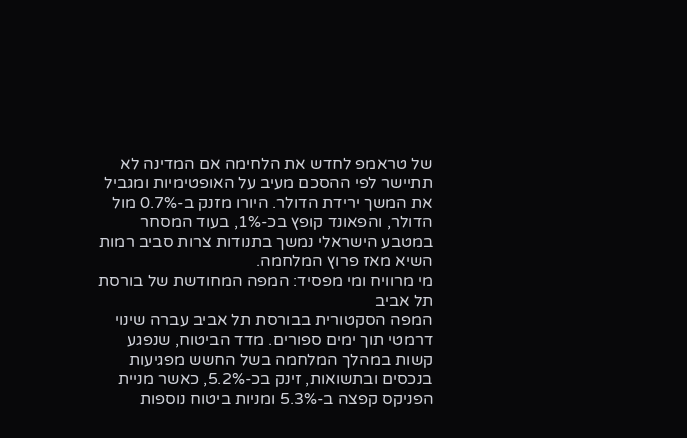של טראמפ לחדש את הלחימה אם המדינה לא תתיישר לפי ההסכם מעיב על האופטימיות ומגביל את המשך ירידת הדולר. היורו מזנק ב-0.7% מול הדולר, והפאונד קופץ בכ-1%, בעוד המסחר במטבע הישראלי נמשך בתנודות צרות סביב רמות השיא מאז פרוץ המלחמה.
מי מרוויח ומי מפסיד: המפה המחודשת של בורסת תל אביב
המפה הסקטורית בבורסת תל אביב עברה שינוי דרמטי תוך ימים ספורים. מדד הביטוח, שנפגע קשות במהלך המלחמה בשל החשש מפגיעות בנכסים ובתשואות, זינק בכ-5.2%, כאשר מניית הפניקס קפצה ב-5.3% ומניות ביטוח נוספות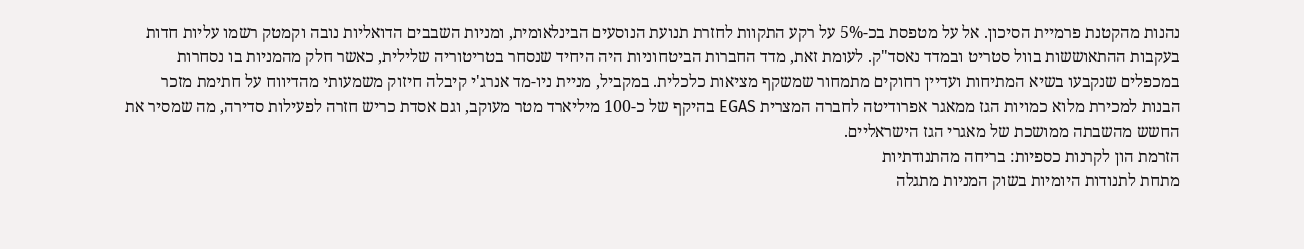נהנות מהקטנת פרמיית הסיכון. אל על מטפסת בכ-5% על רקע התקוות לחזרת תנועת הנוסעים הבינלאומית, ומניות השבבים הדואליות נובה וקמטק רשמו עליות חדות בעקבות ההתאוששות בוול סטריט ובמדד נאסד"ק. לעומת זאת, מדד החברות הביטחוניות היה היחיד שנסחר בטריטוריה שלילית, כאשר חלק מהמניות בו נסחרות במכפלים שנקבעו בשיא המתיחות ועדיין רחוקים מתמחור שמשקף מציאות כלכלית. במקביל, מניית ניו-מד אנרג'י קיבלה חיזוק משמעותי מהדיווח על חתימת מזכר הבנות למכירת מלוא כמויות הגז ממאגר אפרודיטה לחברה המצרית EGAS בהיקף של כ-100 מיליארד מטר מעוקב, וגם אסדת כריש חזרה לפעילות סדירה, מה שמסיר את החשש מהשבתה ממושכת של מאגרי הגז הישראליים.
הזרמת הון לקרנות כספיות: בריחה מהתנודתיות
מתחת לתנודות היומיות בשוק המניות מתגלה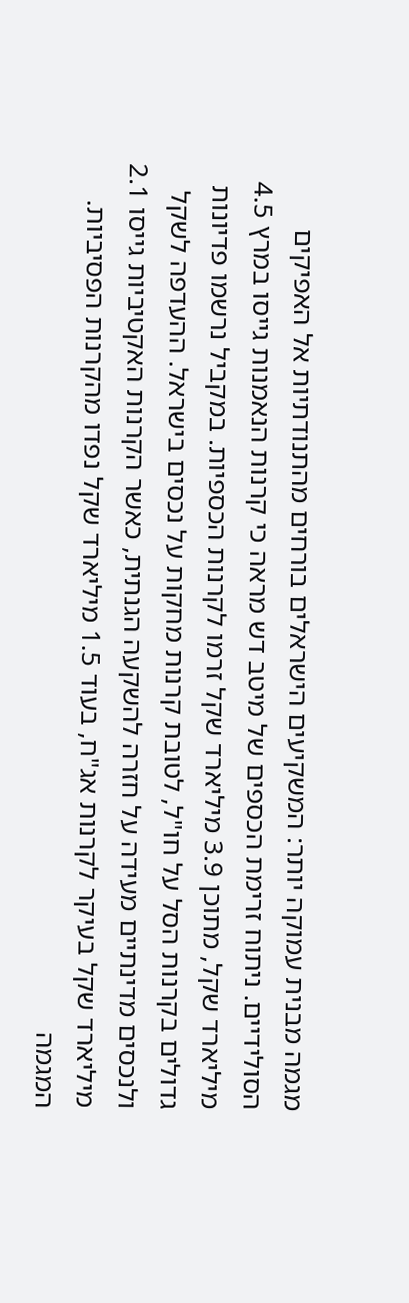מגמה מבנית עמוקה יותר: המשקיעים הישראלים בורחים מהתנודתיות אל האפיקים הסולידיים. ניתוח זרימת הכספים של מיטב דש מראה כי קרנות הנאמנות גייסו במרץ 4.5 מיליארד שקל, מתוכן 3.9 מיליארד שקל זרמו לקרנות הכספיות. במקביל נרשמו פדיונות גדולים בקרנות הסל על חו"ל, לטובת קרנות מחקות על נכסים בישראל. ההעדפה לשקל ולנכסים מדינתיים מעידה על חזרה להשקעה הגנתית, כאשר הקרנות האקטיביות גייסו 2.1 מיליארד שקל בעיקר לקרנות אג"ח, בעוד 1.5 מיליארד שקל נפדו מהקרנות הפסיביות. המגמה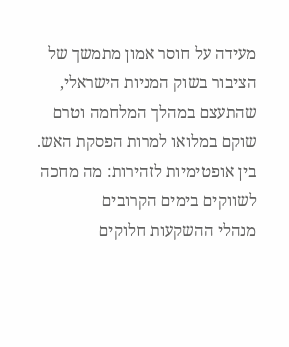מעידה על חוסר אמון מתמשך של הציבור בשוק המניות הישראלי, שהתעצם במהלך המלחמה וטרם שוקם במלואו למרות הפסקת האש.
בין אופטימיות לזהירות: מה מחכה לשווקים בימים הקרובים
מנהלי ההשקעות חלוקים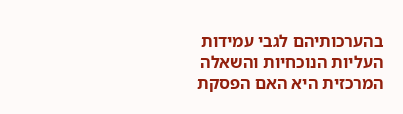בהערכותיהם לגבי עמידות העליות הנוכחיות והשאלה המרכזית היא האם הפסקת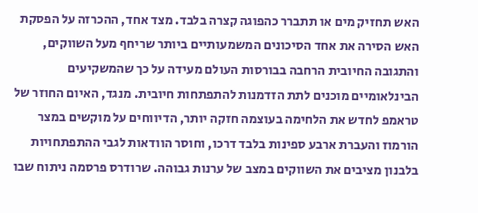האש תחזיק מים או תתברר כהפוגה קצרה בלבד. מצד אחד, ההכרזה על הפסקת האש הסירה את אחד הסיכונים המשמעותיים ביותר שריחף מעל השווקים, והתגובה החיובית הרחבה בבורסות העולם מעידה על כך שהמשקיעים הבינלאומיים מוכנים לתת הזדמנות להתפתחות חיובית. מנגד, האיום החוזר של טראמפ לחדש את הלחימה בעוצמה חזקה יותר, הדיווחים על מוקשים במצר הורמוז והעברת ארבע ספינות בלבד דרכו, וחוסר הוודאות לגבי ההתפתחויות בלבנון מציבים את השווקים במצב של ערנות גבוהה. שרודרס פרסמה ניתוח שבו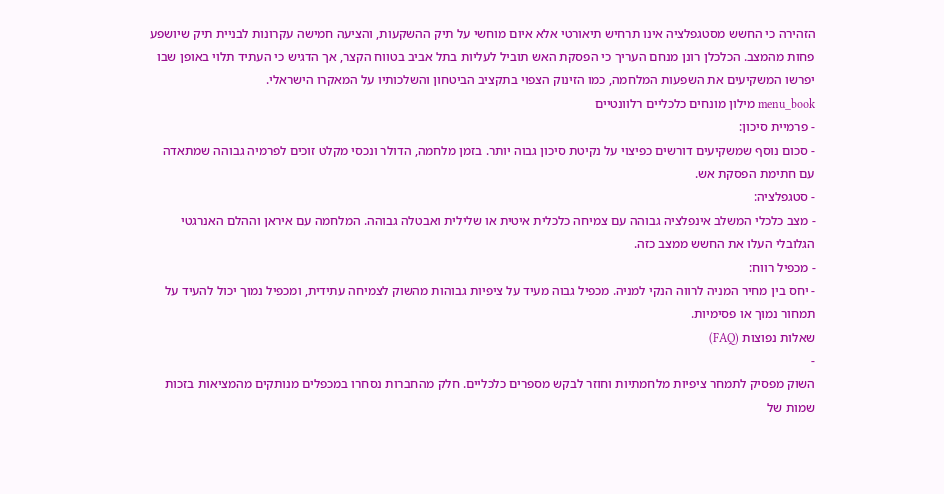הזהירה כי החשש מסטגפלציה אינו תרחיש תיאורטי אלא איום מוחשי על תיק ההשקעות, והציעה חמישה עקרונות לבניית תיק שיושפע פחות מהמצב. הכלכלן רונן מנחם העריך כי הפסקת האש תוביל לעליות בתל אביב בטווח הקצר, אך הדגיש כי העתיד תלוי באופן שבו יפרשו המשקיעים את השפעות המלחמה, כמו הזינוק הצפוי בתקציב הביטחון והשלכותיו על המאקרו הישראלי.
menu_book מילון מונחים כלכליים רלוונטיים
- פרמיית סיכון:
- סכום נוסף שמשקיעים דורשים כפיצוי על נקיטת סיכון גבוה יותר. בזמן מלחמה, הדולר ונכסי מקלט זוכים לפרמיה גבוהה שמתאדה עם חתימת הפסקת אש.
- סטגפלציה:
- מצב כלכלי המשלב אינפלציה גבוהה עם צמיחה כלכלית איטית או שלילית ואבטלה גבוהה. המלחמה עם איראן וההלם האנרגטי הגלובלי העלו את החשש ממצב כזה.
- מכפיל רווח:
- יחס בין מחיר המניה לרווה הנקי למניה. מכפיל גבוה מעיד על ציפיות גבוהות מהשוק לצמיחה עתידית, ומכפיל נמוך יכול להעיד על תמחור נמוך או פסימיות.
שאלות נפוצות (FAQ)
-
השוק מפסיק לתמחר ציפיות מלחמתיות וחוזר לבקש מספרים כלכליים. חלק מהחברות נסחרו במכפלים מנותקים מהמציאות בזכות שמות של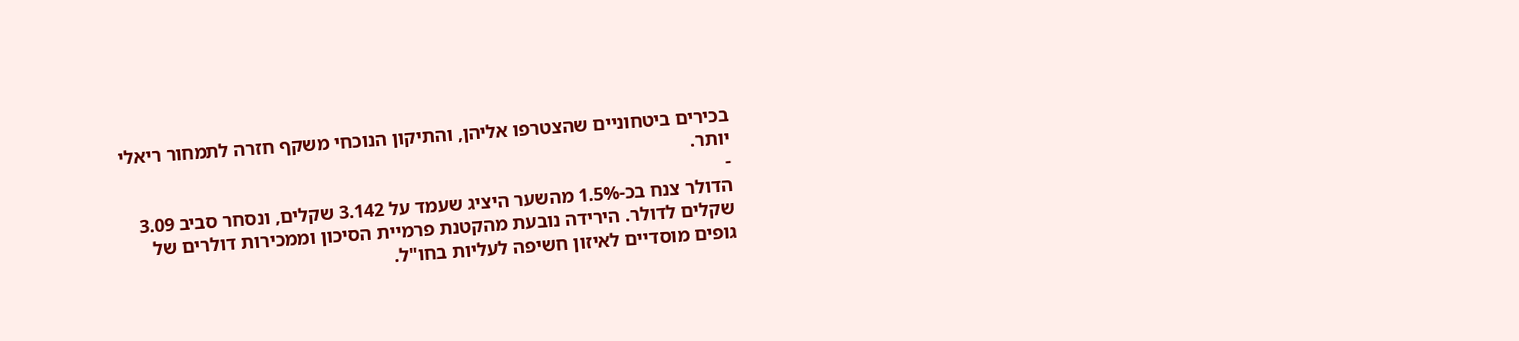בכירים ביטחוניים שהצטרפו אליהן, והתיקון הנוכחי משקף חזרה לתמחור ריאלי יותר.
-
הדולר צנח בכ-1.5% מהשער היציג שעמד על 3.142 שקלים, ונסחר סביב 3.09 שקלים לדולר. הירידה נובעת מהקטנת פרמיית הסיכון וממכירות דולרים של גופים מוסדיים לאיזון חשיפה לעליות בחו"ל.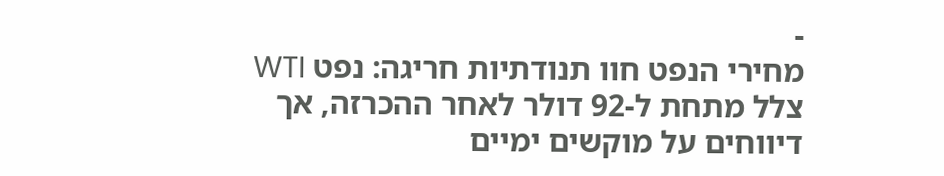-
מחירי הנפט חוו תנודתיות חריגה: נפט WTI צלל מתחת ל-92 דולר לאחר ההכרזה, אך דיווחים על מוקשים ימיים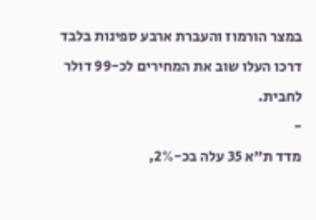במצר הורמוז והעברת ארבע ספינות בלבד דרכו העלו שוב את המחירים לכ-99 דולר לחבית.
-
מדד ת"א 35 עלה בכ-2%,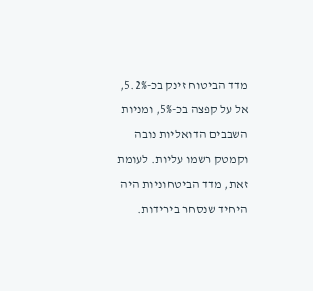מדד הביטוח זינק בכ-5.2%, אל על קפצה בכ-5%, ומניות השבבים הדואליות נובה וקמטק רשמו עליות. לעומת זאת, מדד הביטחוניות היה היחיד שנסחר בירידות.